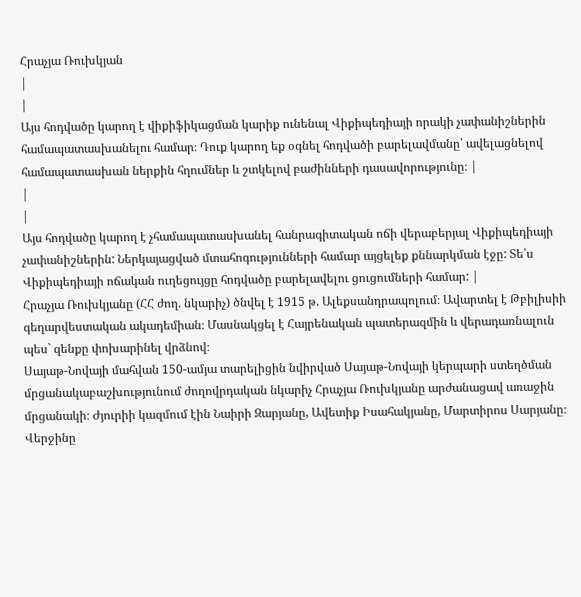Հրաչյա Ռուխկյան
|
|
Այս հոդվածը կարող է վիքիֆիկացման կարիք ունենալ Վիքիպեդիայի որակի չափանիշներին համապատասխանելու համար։ Դուք կարող եք օգնել հոդվածի բարելավմանը՝ ավելացնելով համապատասխան ներքին հղումներ և շտկելով բաժինների դասավորությունը։ |
|
|
Այս հոդվածը կարող է չհամապատասխանել հանրագիտական ոճի վերաբերյալ Վիքիպեդիայի չափանիշներին: Ներկայացված մտահոգությունների համար այցելեք քննարկման էջը: Տե՛ս Վիքիպեդիայի ոճական ուղեցույցը հոդվածը բարելավելու ցուցումների համար: |
Հրաչյա Ռուխկյանը (ՀՀ ժող. նկարիչ) ծնվել է 1915 թ. Ալեքսանդրապոլում։ Ավարտել է Թբիլիսիի գեղարվեստական ակադեմիան։ Մասնակցել է Հայրենական պատերազմին և վերադառնալուն պես` զենքը փոխարինել վրձնով։
Սայաթ-Նովայի մահվան 150-ամյա տարելիցին նվիրված Սայաթ-Նովայի կերպարի ստեղծման մրցանակաբաշխությունում ժողովրդական նկարիչ Հրաչյա Ռուխկյանը արժանացավ առաջին մրցանակի։ Ժյուրիի կազմում էին Նաիրի Զարյանը, Ավետիք Իսահակյանը, Մարտիրոս Սարյանը։ Վերջինը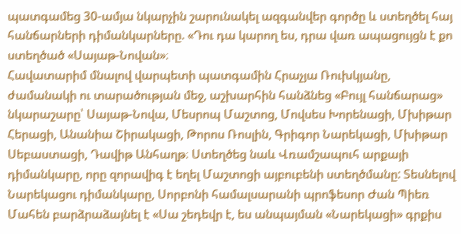պատգամեց 30-ամյա նկարչին շարունակել ազգանվեր գործը և ստեղծել հայ հանճարների դիմանկարները. «Դու դա կարող ես, դրա վառ ապացույցն է քո ստեղծած «Սայաթ-Նովան»։
Հավատարիմ մնալով վարպետի պատգամին Հրաչյա Ռուխկյանը, ժամանակի ու տարածության մեջ, աշխարհին հանձնեց «Բույլ հանճարաց» նկարաշարը՝ Սայաթ-Նովա, Մեսրոպ Մաշտոց, Մովսես Խորենացի, Մխիթար Հերացի, Անանիա Շիրակացի, Թորոս Ռոսլին, Գրիգոր Նարեկացի, Մխիթար Սեբաստացի, Դավիթ Անհաղթ։ Ստեղծեց նաև Վռամշապուհ արքայի դիմանկարը, որը զորավիգ է եղել Մաշտոցի այբուբենի ստեղծմանը: Տեսնելով Նարեկացու դիմանկարը, Սորբոնի համալսարանի պրոֆեսոր Ժան Պիեռ Մահեն բարձրաձայնել է «Սա շեդեվր է, ես անպայման «Նարեկացի» գրքիս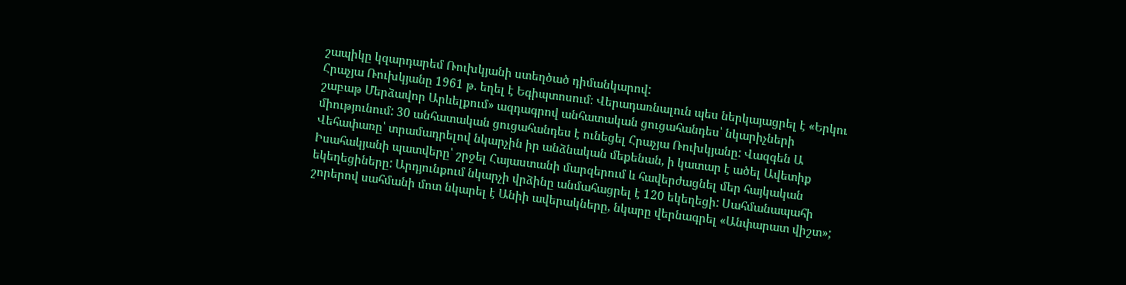շապիկը կզարդարեմ Ռուխկյանի ստեղծած դիմանկարով:
Հրաչյա Ռուխկյանը 1961 թ. եղել է Եգիպտոսում։ Վերադառնալուն պես ներկայացրել է «Երկու շաբաթ Մերձավոր Արևելքում» ազդագրով անհատական ցուցահանդես՝ նկարիչների միությունում: 30 անհատական ցուցահանդես է ունեցել Հրաչյա Ռուխկյանը: Վազգեն Ա Վեհափառը՝ տրամադրելով նկարչին իր անձնական մեքենան, ի կատար է ածել Ավետիք Իսահակյանի պատվերը՝ շրջել Հայաստանի մարզերում և հավերժացնել մեր հայկական եկեղեցիները: Արդյունքում նկարչի վրձինը անմահացրել է 120 եկեղեցի: Սահմանապահի շորերով սահմանի մոտ նկարել է Անիի ավերակները, նկարը վերնագրել «Անփարատ վիշտ»;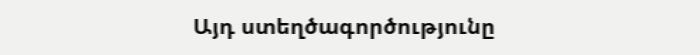Այդ ստեղծագործությունը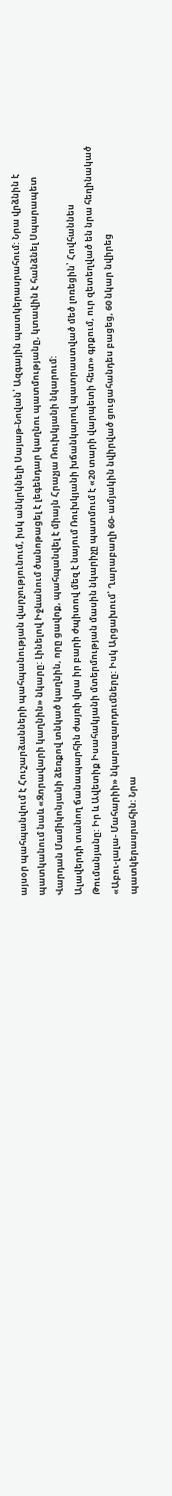այսօր պահպանվում է Հուշարձանների պահպանության վարչությունում, իսկ անկրկնելի Սայաթ-Նովան՝ Ազգային պատկերասրահում: Նրա վրձնին է պատկանում նաև «Զորավարի կաղնին» նկարը: Լինելով Իջևանում ծանոթացել է լեգենդար կաղնու պատմությանը, կտավին է հանձնել Սպարապետ Վարդան Մամիկոնյանի ձեռքով տնկած կաղնին, որը ցավոք, պահպանվել է միայն Հրաչյա Ռուխկյանի նկարում:
Ալավերդի տանող ճանապարհին ժայռի վրա իր բարի ժպիտով մեզ է նայում Ռուխկյանի խճանկարով պատրաստված մեծ լոռեցին՝ Հովհաննես Թումանյանը: Իր և Ավետիք Իսահակյանի մտերմության մասին նկարիչը պատմում է «20 տարի վարպետի հետ» գրքում, ուր զետեղված են նրա հեղինակած «Աբու-լալա- Մահարիի» նկարազարդումները: Իսկ Արցախում՝ Ղարաբաղի 60- ամյակին նվիրված ցուցահանդես բացեց, 60 նկար նվիրեց պատկերասրահին: Նրա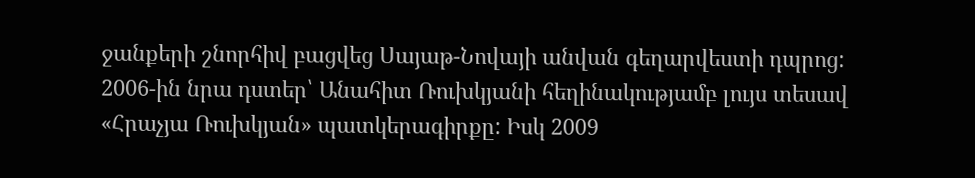ջանքերի շնորհիվ բացվեց Սայաթ-Նովայի անվան գեղարվեստի դպրոց:
2006-ին նրա դստեր՝ Անահիտ Ռուխկյանի հեղինակությամբ լույս տեսավ «Հրաչյա Ռուխկյան» պատկերագիրքը: Իսկ 2009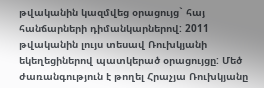թվականին կազմվեց օրացույց` հայ հանճարների դիմանկարներով: 2011 թվականին լույս տեսավ Ռուխկյանի եկեղեցիներով պատկերած օրացույցը: Մեծ ժառանգություն է թողել Հրաչյա Ռուխկյանը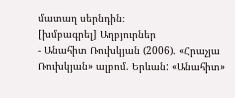մատաղ սերնդին։
[խմբագրել] Աղբյուրներ
- Անահիտ Ռուխկյան (2006). «Հրաչյա Ռուխկյան» ալբոմ. Երևան: «Անահիտ»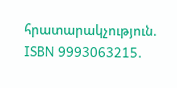հրատարակչություն. ISBN 9993063215.